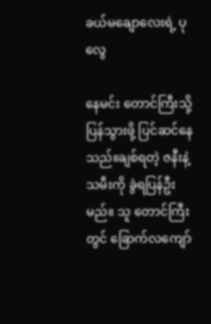ခယ်မချောလေးရဲ့ ပုလွေ

နေမင်း တောင်ကြီးသို့ ပြန်သွားဖို့ ပြင်ဆင်နေသည်။ချစ်ရတဲ့ ဇနီးနဲ့ သမီးကို ခွဲရပြန်ဦးမည်။ သူ တောင်ကြီးတွင် ခြောက်လကျော်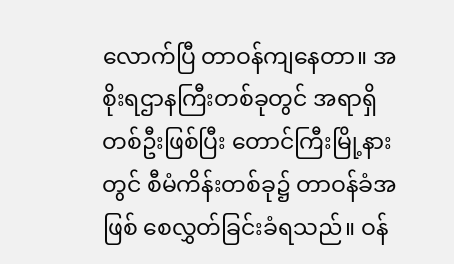လောက်ပြီ တာဝန်ကျနေတာ။ အစိုးရဌာနကြီးတစ်ခုတွင် အရာရှိတစ်ဦးဖြစ်ပြီး တောင်ကြီးမြို့နားတွင် စီမံကိန်းတစ်ခု၌ တာဝန်ခံအဖြစ် စေလွှတ်ခြင်းခံရသည်။ ဝန်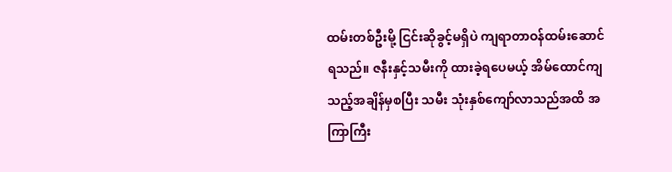ထမ်းတစ်ဦးမို့ ငြင်းဆိုခွင့်မရှိပဲ ကျရာတာဝန်ထမ်းဆောင်ရသည်။ ဇနီးနှင့်သမီးကို ထားခဲ့ရပေမယ့် အိမ်ထောင်ကျသည့်အချိန်မှစပြီး သမီး သုံးနှစ်ကျော်လာသည်အထိ အကြာကြီး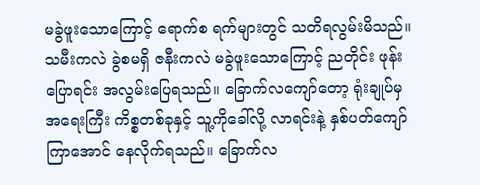မခွဲဖူးသောကြောင့် ရောက်စ ရက်များတွင် သတိရလွမ်းမိသည်။ သမီးကလဲ ခွဲစမရှိ ဇနီးကလဲ မခွဲဖူးသောကြောင့် ညတိုင်း ဖုန်းပြောရင်း အလွမ်းပြေရသည်။ ခြောက်လကျော်တော့ ရုံးချုပ်မှ အရေးကြီး ကိစ္စတစ်ခုနှင့် သူ့ကိုခေါ်လို့ လာရင်းနဲ့ နှစ်ပတ်ကျော်ကြာအောင် နေလိုက်ရသည်။ ခြောက်လ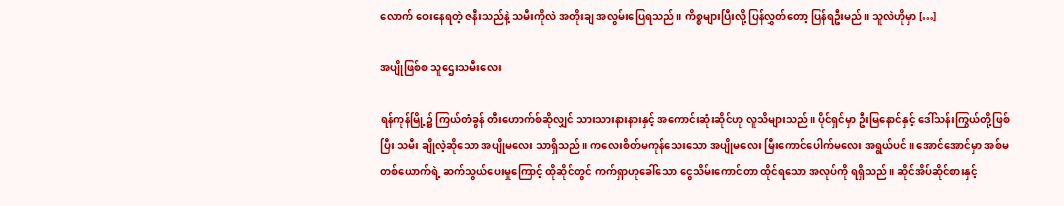လောက် ဝေးနေရတဲ့ ဇနီးသည်နဲ့ သမီးကိုလဲ အတိုးချ အလွမ်းပြေရသည်။ ကိစ္စများပြီးလို့ ပြန်လွှတ်တော့ ပြန်ရဦးမည်။ သူလဲဟိုမှာ […]

အပျိုဖြစ်စ သူဌေးသမီးလေး

ရန်ကုန်မြို့၌ ကြယ်တံခွန် တီးဟောက်စ်ဆိုလျှင် သားသားနားနားနှင့် အကောင်းဆုံးဆိုင်ဟု လူသိများသည်။ ပိုင်ရှင်မှာ ဦးမြနောင်နှင့် ဒေါ်သန်းကြွယ်တို့ဖြစ်ပြီး သမီး ချိုလဲ့ဆိုသော အပျိုမလေး သာရှိသည်။ ကလေးစိတ်မကုန်သေးသော အပျိုမလေး မြီးကောင်ပေါက်မလေး အရွယ်ပင်။ အောင်အောင်မှာ အစ်မတစ်ယောက်ရဲ့ ဆက်သွယ်ပေးမှုကြောင့် ထိုဆိုင်တွင် ကက်ရှာဟုခေါ်သော ငွေသိမ်းကောင်တာ ထိုင်ရသော အလုပ်ကို ရရှိသည်။ ဆိုင်အိပ်ဆိုင်စားနှင့်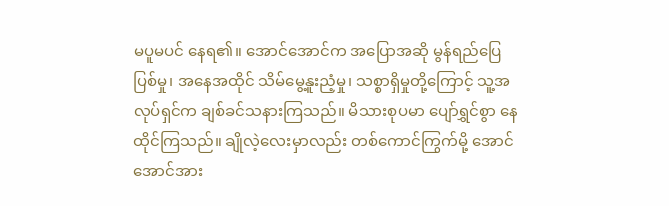မပူမပင် နေရ၏။ အောင်အောင်က အပြောအဆို မွန်ရည်ပြေပြစ်မှု၊ အနေအထိုင် သိမ်မွေ့နူးညံ့မှု၊ သစ္စာရှိမှုတို့ကြောင့် သူ့အလုပ်ရှင်က ချစ်ခင်သနားကြသည်။ မိသားစုပမာ ပျော်ရွှင်စွာ နေထိုင်ကြသည်။ ချိုလဲ့လေးမှာလည်း တစ်ကောင်ကြွက်မို့ အောင်အောင်အား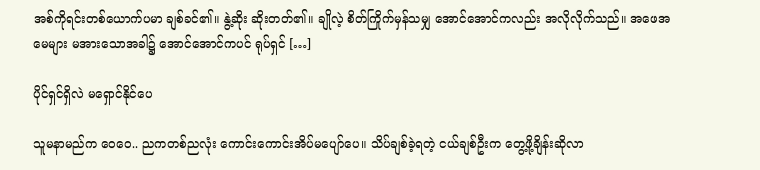အစ်ကိုရင်းတစ်ယောက်ပမာ ချစ်ခင်၏။ နွဲ့ဆိုး ဆိုးတတ်၏။ ချိုလဲ့ စိတ်ကြိုက်မှန်သမျှ အောင်အောင်ကလည်း အလိုလိုက်သည်။ အဖေအမေများ မအားသောအခါ၌ အောင်အောင်ကပင် ရုပ်ရှင် […]

ပိုင်ရှင်ရှိလဲ မရှောင်နိုင်ပေ

သူမနာမည်က ဝေဝေ.. ညကတစ်ညလုံး ကောင်းကောင်းအိပ်မပျော်ပေ။ သိပ်ချစ်ခဲ့ရတဲ့ ငယ်ချစ်ဦးက တွေ့ဖို့ချိန်းဆိုလာ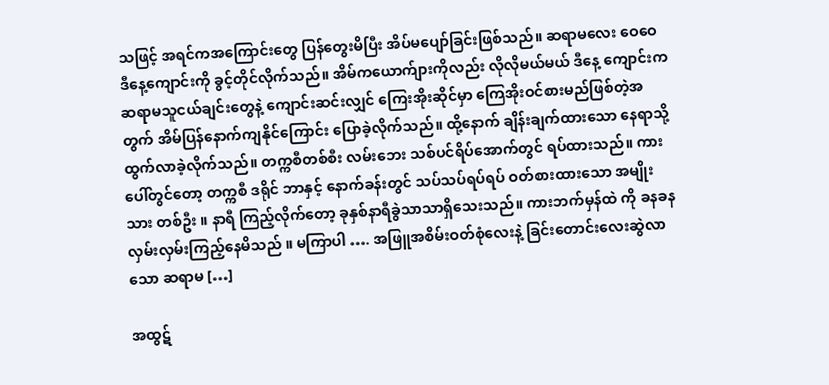သဖြင့် အရင်ကအကြောင်းတွေ ပြန်တွေးမိပြီး အိပ်မပျော်ခြင်းဖြစ်သည်။ ဆရာမလေး ဝေဝေ ဒီနေ့ကျောင်းကို ခွင့်တိုင်လိုက်သည်။ အိမ်ကယောက်ျားကိုလည်း လိုလိုမယ်မယ် ဒီနေ့ ကျောင်းက ဆရာမသူငယ်ချင်းတွေနဲ့ ကျောင်းဆင်းလျှင် ကြေးအိုးဆိုင်မှာ ကြေအိုးဝင်စားမည်ဖြစ်တဲ့အတွက် အိမ်ပြန်နောက်ကျနိုင်ကြောင်း ပြောခဲ့လိုက်သည်။ ထို့နောက် ချိန်းချက်ထားသော နေရာသို့ ထွက်လာခဲ့လိုက်သည်။ တက္ကစီတစ်စီး လမ်းဘေး သစ်ပင်ရိပ်အောက်တွင် ရပ်ထားသည်။ ကားပေါ်တွင်တော့ တက္ကစီ ဒရိုင် ဘာနှင့် နောက်ခန်းတွင် သပ်သပ်ရပ်ရပ် ဝတ်စားထားသော အမျိုးသား တစ်ဦး ။ နာရီ ကြည့်လိုက်တော့ ခုနှစ်နာရီခွဲသာသာရှိသေးသည်။ ကားဘက်မှန်ထဲ ကို ခနခန လှမ်းလှမ်းကြည့်နေမိသည် ။ မကြာပါ …. အဖြူအစိမ်းဝတ်စုံလေးနဲ့ ခြင်းတောင်းလေးဆွဲလာသော ဆရာမ […]

အထွဋ်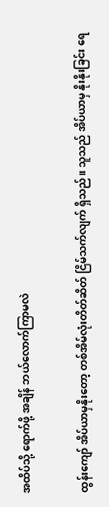အထိပ်သို့ ရောက်ဖို့ အချိန် ဘယ်လောက်ကြာမလဲ

ထွန်းကျော် အိပ်ယာမှနိုးတော့ တစ်အိမ်လုံးတိတ်ဆိတ် ငြိမ်သက်လျက် ရှိသည်။ သူသည် အိပ်ယာမှ နိုးနိုးခြင်း ရေ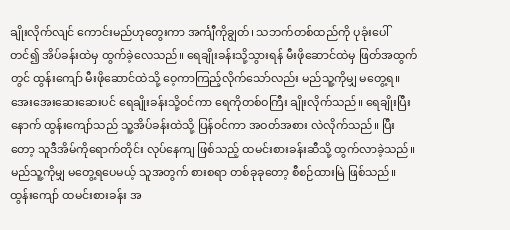ချိုးလိုက်လျင် ကောင်းမည်ဟုတွေးကာ အင်္ကျီကိုချွတ်၊ သဘက်တစ်ထည်ကို ပုခုံးပေါ် တင်၍ အိပ်ခန်းထဲမှ ထွက်ခဲ့လေသည်။ ရေချိုးခန်းသို့သွားရန် မီးဖိုဆောင်ထဲမှ ဖြတ်အထွက်တွင် ထွန်းကျော် မီးဖိုဆောင်ထဲသို့ ဝေ့ကာကြည့်လိုက်သော်လည်း မည်သူ့ကိုမျှ မတွေ့ရ။ အေးအေးဆေးဆေးပင် ရေချိုးခန်းသို့ဝင်ကာ ရေကိုတစ်ဝကြီး ချိုးလိုက်သည်။ ရေချိုးပြီးနောက် ထွန်းကျော်သည် သူ့အိပ်ခန်းထဲသို့ ပြန်ဝင်ကာ အဝတ်အစား လဲလိုက်သည်။ ပြီးတော့ သူဒီအိမ်ကိုရောက်တိုင်း လုပ်နေကျ ဖြစ်သည့် ထမင်းစားခန်းဆီသို့ ထွက်လာခဲ့သည်။ မည်သူ့ကိုမျှ မတွေ့ရပေမယ့် သူအတွက် စားစရာ တစ်ခုခုတော့ စီစဉ်ထားမြဲ ဖြစ်သည်။ ထွန်းကျော် ထမင်းစားခန်း အ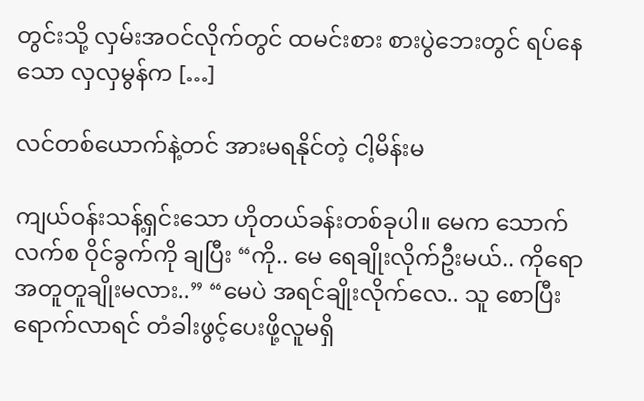တွင်းသို့ လှမ်းအဝင်လိုက်တွင် ထမင်းစား စားပွဲဘေးတွင် ရပ်နေသော လှလှမွန်က […]

လင်တစ်ယောက်နဲ့တင် အားမရနိုင်တဲ့ ငါ့မိန်းမ

ကျယ်ဝန်းသန့်ရှင်းသော ဟိုတယ်ခန်းတစ်ခုပါ။ မေက သောက်လက်စ ဝိုင်ခွက်ကို ချပြီး “ကို.. မေ ရေချိုးလိုက်ဦးမယ်.. ကိုရော အတူတူချိုးမလား..” “မေပဲ အရင်ချိုးလိုက်လေ.. သူ စောပြီး ရောက်လာရင် တံခါးဖွင့်ပေးဖို့လူမရှိ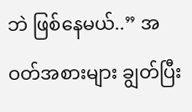ဘဲ ဖြစ်နေမယ်..” အဝတ်အစားများ ချွတ်ပြီး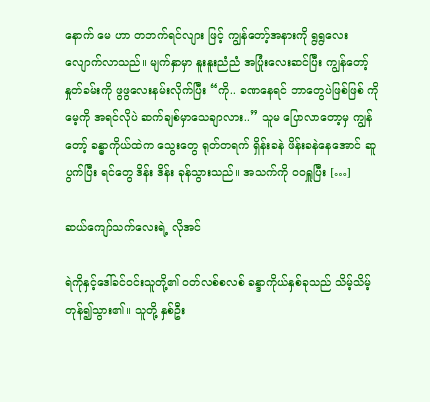နောက် မေ ဟာ တဘက်ရင်လျား ဖြင့် ကျွန်တော့်အနားကို ရွရွလေး လျောက်လာသည်။ မျက်နှာမှာ နူးနူးညံညံ အပြုံးလေးဆင်ပြီး ကျွန်တော့် နှုတ်ခမ်းကို ဖွဖွလေးနမ်းလိုက်ပြီး “ကို.. ခဏနေရင် ဘာတွေပဲဖြစ်ဖြစ် ကို မေ့ကို အရင်လိုပဲ ဆက်ချစ်မှာသေချာလား..” သူမ ပြောလာတော့မှ ကျွန်တော့် ခန္ဓာကိုယ်ထဲက သွေးတွေ ရုတ်တရက် ရှိန်းခနဲ ဖိန်းခနဲနေအောင် ဆူပွက်ပြီး ရင်တွေ ဒိန်း ဒိန်း ခုန်သွားသည်။ အသက်ကို ဝဝရှူပြီး […]

ဆယ်ကျော်သက်လေးရဲ့ လိုအင်

ရဲကိုနှင့်ဒေါ်ခင်ဝင်းသူတို့၏ ဝတ်လစ်စလစ် ခန္ဒာကိုယ်နှစ်ခုသည် သိမ့်သိမ့်တုန်၍သွား၏။ သူတို့ နှစ်ဦး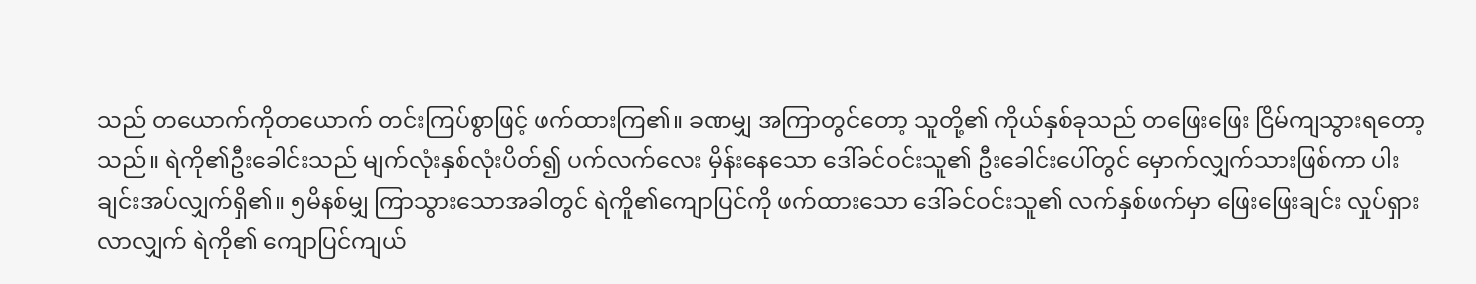သည် တယောက်ကိုတယောက် တင်းကြပ်စွာဖြင့် ဖက်ထားကြ၏။ ခဏမျှ အကြာတွင်တော့ သူတို့၏ ကိုယ်နှစ်ခုသည် တဖြေးဖြေး ငြိမ်ကျသွားရတော့သည်။ ရဲကို၏ဦးခေါင်းသည် မျက်လုံးနှစ်လုံးပိတ်၍ ပက်လက်လေး မှိန်းနေသော ဒေါ်ခင်ဝင်းသူ၏ ဦးခေါင်းပေါ်တွင် မှောက်လျှက်သားဖြစ်ကာ ပါးချင်းအပ်လျှက်ရှိ၏။ ၅မိနစ်မျှ ကြာသွားသောအခါတွင် ရဲကိူ၏ကျောပြင်ကို ဖက်ထားသော ဒေါ်ခင်ဝင်းသူ၏ လက်နှစ်ဖက်မှာ ဖြေးဖြေးချင်း လှုပ်ရှားလာလျှက် ရဲကို၏ ကျောပြင်ကျယ်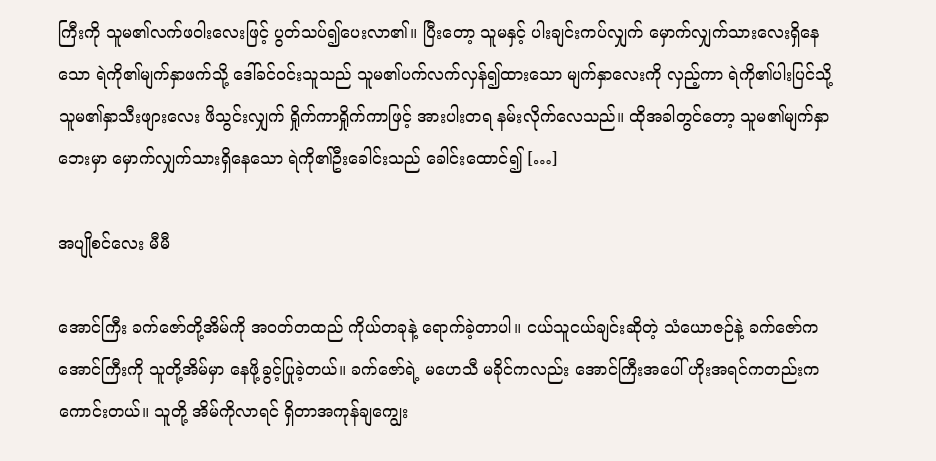ကြီးကို သူမ၏လက်ဖဝါးလေးဖြင့် ပွတ်သပ်၍ပေးလာ၏။ ပြီးတော့ သူမနှင့် ပါးချင်းကပ်လျှက် မှောက်လျှက်သားလေးရှိနေသော ရဲကို၏မျက်နှာဖက်သို့ ဒေါ်ခင်ဝင်းသူသည် သူမ၏ပက်လက်လှန်၍ထားသော မျက်နှာလေးကို လှည့်ကာ ရဲကို၏ပါးပြင်သို့ သူမ၏နှာသီးဖျားလေး ဖိသွင်းလျှက် ရှိုက်ကာရှိုက်ကာဖြင့် အားပါးတရ နမ်းလိုက်လေသည်။ ထိုအခါတွင်တော့ သူမ၏မျက်နှာဘေးမှာ မှောက်လျှက်သားရှိနေသော ရဲကို၏ဦးခေါင်းသည် ခေါင်းထောင်၍ […]

အပျိုစင်လေး မီမီ

အောင်ကြီး ခက်‌ဇော်တို့အိမ်ကို အဝတ်တထည် ကိုယ်တခုနဲ့ ရောက်ခဲ့တာပါ။ ငယ်သူငယ်ချင်းဆိုတဲ့ သံယောဇဉ်နဲ့ ခက်ဇော်က အောင်ကြီးကို သူတို့အိမ်မှာ နေဖို့ခွင့်ပြုခဲ့တယ်။ ခက်ဇော်ရဲ့ မဟေသီ မခိုင်ကလည်း အောင်ကြီးအပေါ် ဟိုးအရင်ကတည်းက ကောင်းတယ်။ သူတို့ အိမ်ကိုလာရင် ရှိတာအကုန်ချကျွေး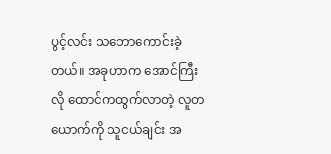ပွင့်လင်း သဘောကောင်းခဲ့တယ်။ အခုဟာက အောင်ကြီးလို ထောင်ကထွက်လာတဲ့ လူတယောက်ကို သူငယ်ချင်း အ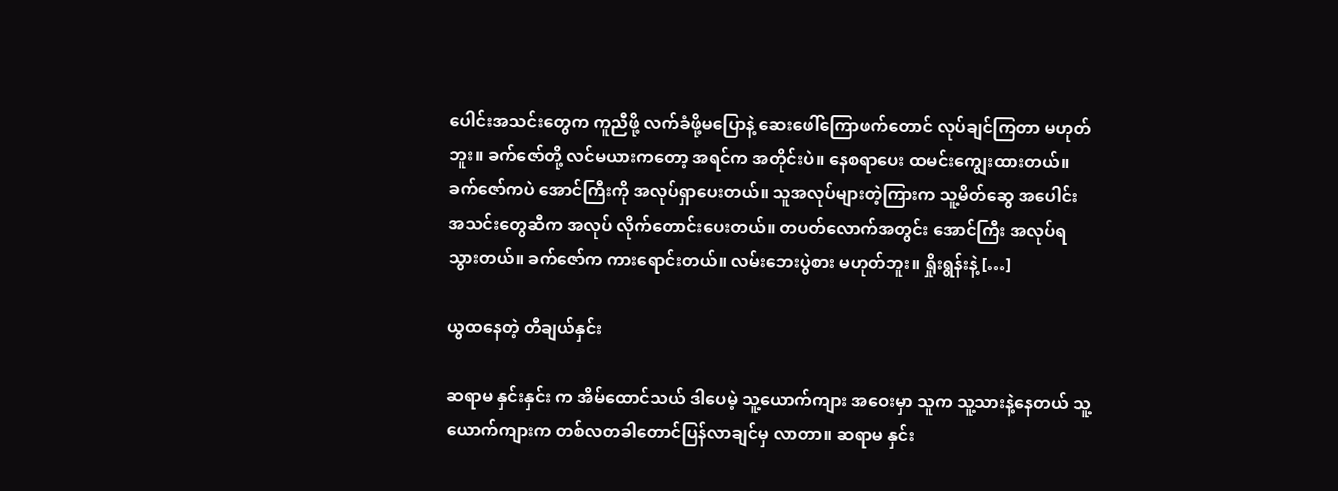ပေါင်းအသင်းတွေက ကူညီဖို့ လက်ခံဖို့မပြောနဲ့ ဆေးဖေါ်ကြောဖက်တောင် လုပ်ချင်ကြတာ မဟုတ်ဘူး။ ခက်ဇော်တို့ လင်မယားကတော့ အရင်က အတိုင်းပဲ။ နေစရာပေး ထမင်းကျွေးထားတယ်။ ခက်ဇော်ကပဲ အောင်ကြီးကို အလုပ်ရှာပေးတယ်။ သူအလုပ်များတဲ့ကြားက သူ့မိတ်ဆွေ အပေါင်းအသင်းတွေဆီက အလုပ် လိုက်တောင်းပေးတယ်။ တပတ်လောက်အတွင်း အောင်ကြီး အလုပ်ရသွားတယ်။ ခက်ဇော်က ကားရောင်းတယ်။ လမ်းဘေးပွဲစား မဟုတ်ဘူး။ ရှိုးရွန်းနဲ့ […]

ယွထနေတဲ့ တီချယ်နှင်း

ဆရာမ နှင်းနှင်း က အိမ်ထောင်သယ် ဒါပေမဲ့ သူ့ယောက်ကျား အဝေးမှာ သူက သူ့သားနဲ့နေတယ် သူ့ယောက်ကျားက တစ်လတခါတောင်ပြန်လာချင်မှ လာတာ။ ဆရာမ နှင်း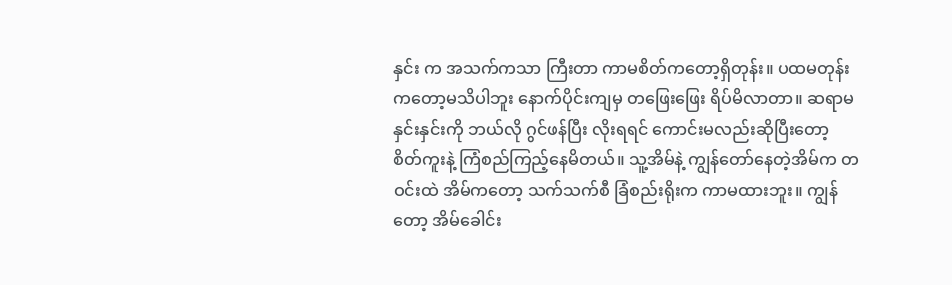နှင်း က အသက်ကသာ ကြီးတာ ကာမစိတ်ကတော့ရှိတုန်း။ ပထမတုန်းကတော့မသိပါဘူး နောက်ပိုင်းကျမှ တဖြေးဖြေး ရိပ်မိလာတာ။ ဆရာမနှင်းနှင်းကို ဘယ်လို ဂွင်ဖန်ပြီး လိုးရရင် ကောင်းမလည်းဆိုပြီးတော့ စိတ်ကူးနဲ့ ကြံစည်ကြည့်နေမိတယ်။ သူ့အိမ်နဲ့ ကျွန်တော်နေတဲ့အိမ်က တဝင်းထဲ အိမ်ကတော့ သက်သက်စီ ခြံစည်းရိုးက ကာမထားဘူး။ ကျွန်တော့ အိမ်ခေါင်း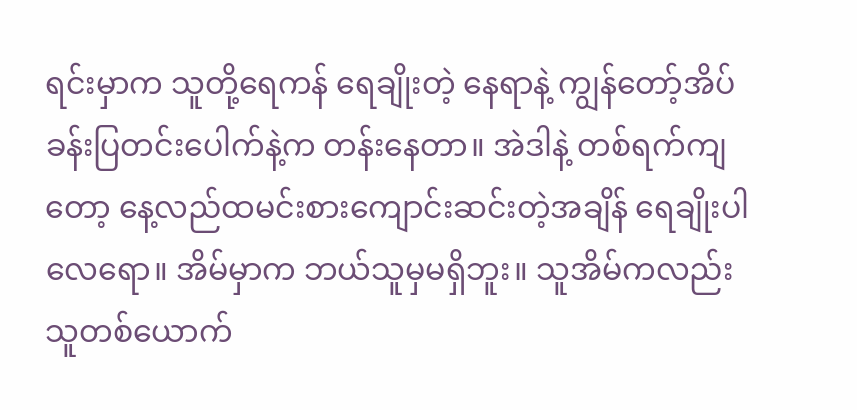ရင်းမှာက သူတို့ရေကန် ရေချိုးတဲ့ နေရာနဲ့ ကျွန်တော့်အိပ်ခန်းပြတင်းပေါက်နဲ့က တန်းနေတာ။ အဲဒါနဲ့ တစ်ရက်ကျတော့ နေ့လည်ထမင်းစားကျောင်းဆင်းတဲ့အချိန် ရေချိုးပါလေရော။ အိမ်မှာက ဘယ်သူမှမရှိဘူး။ သူအိမ်ကလည်း သူတစ်ယောက်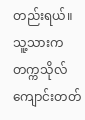တည်းရယ်။ သူ့သားက တက္ကသိုလ်ကျောင်းတတ်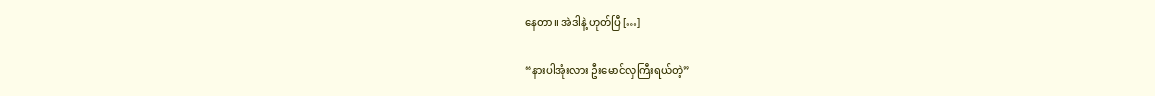နေတာ။ အဲဒါနဲ့ ဟုတ်ပြီ […]

“နားပါအုံးလား ဦးမောင်လှကြီးရယ်တဲ့”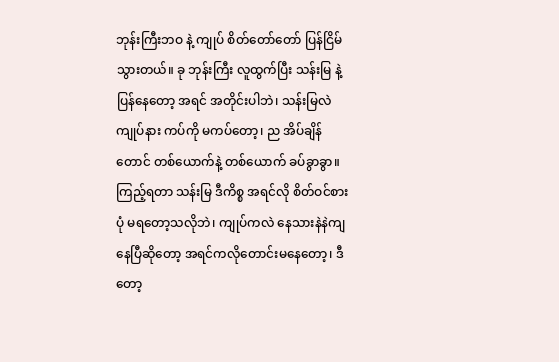ဘုန်းကြီးဘဝ နဲ့ ကျုပ် စိတ်တော်တော် ပြန်ငြိမ်သွားတယ်။ ခု ဘုန်းကြီး လူထွက်ပြီး သန်းမြ နဲ့ ပြန်နေတော့ အရင် အတိုင်းပါဘဲ၊ သန်းမြလဲ ကျုပ်နား ကပ်ကို မကပ်တော့၊ ည အိပ်ချိန်တောင် တစ်ယောက်နဲ့ တစ်ယောက် ခပ်ခွာခွာ။ ကြည့်ရတာ သန်းမြ ဒီကိစ္စ အရင်လို စိတ်ဝင်စားပုံ မရတော့သလိုဘဲ၊ ကျုပ်ကလဲ နေသားနဲနဲကျနေပြီဆိုတော့ အရင်ကလိုတောင်းမနေတော့၊ ဒီတော့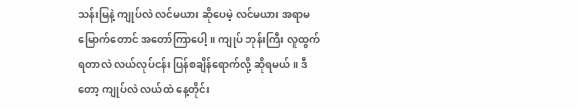သန်းမြနဲ့ ကျုပ်လဲ လင်မယား ဆိုပေမဲ့ လင်မယား အရာမမြောက်တောင် အတော်ကြာပေါ့။ ကျုပ် ဘုန်းကြီး လူထွက်ရတာလဲ လယ်လုပ်ငန်း ပြန်စချိန်ရောက်လို့ ဆိုရမယ်။ ဒီတော့ ကျုပ်လဲ လယ်ထဲ နေ့တိုင်း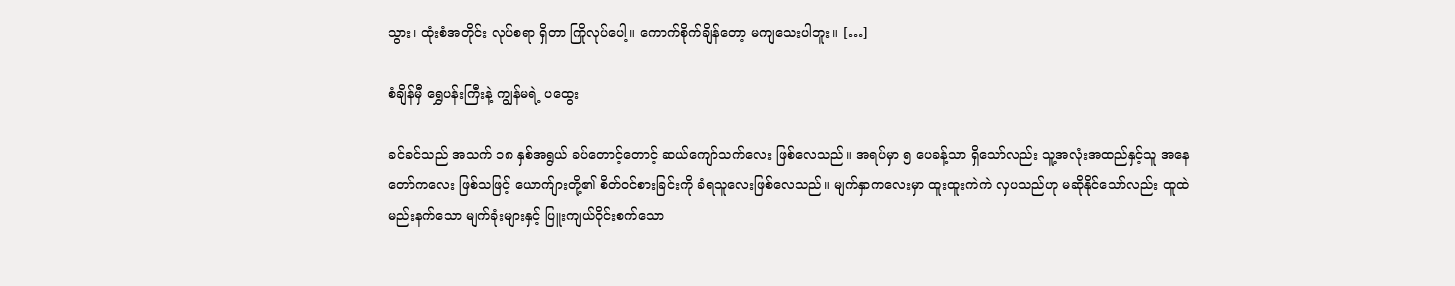သွား၊ ထုံးစံအတိုင်း လုပ်စရာ ရှိတာ ကြိုလုပ်ပေါ့။ ကောက်စိုက်ချိန်တော့ မကျသေးပါဘူး။ […]

စံချိန်မှီ ရွှေပန်းကြီးနဲ့ ကျွန်မရဲ့ ပထွေး

ခင်ခင်သည် အသက် ၁၈ နှစ်အရွယ် ခပ်တောင့်တောင့် ဆယ်ကျော်သက်လေး ဖြစ်လေသည်။ အရပ်မှာ ၅ ပေခန့်သာ ရှိသော်လည်း သူ့အလုံးအထည်နှင့်သူ အနေတော်ကလေး ဖြစ်သဖြင့် ယောက်ျားတို့၏ စိတ်ဝင်စားခြင်းကို ခံရသူလေးဖြစ်လေသည်။ မျက်နှာကလေးမှာ ထူးထူးကဲကဲ လှပသည်ဟု မဆိုနိုင်သော်လည်း ထူထဲမည်းနက်သော မျက်ခုံးများနှင့် ပြူးကျယ်ဝိုင်းစက်သော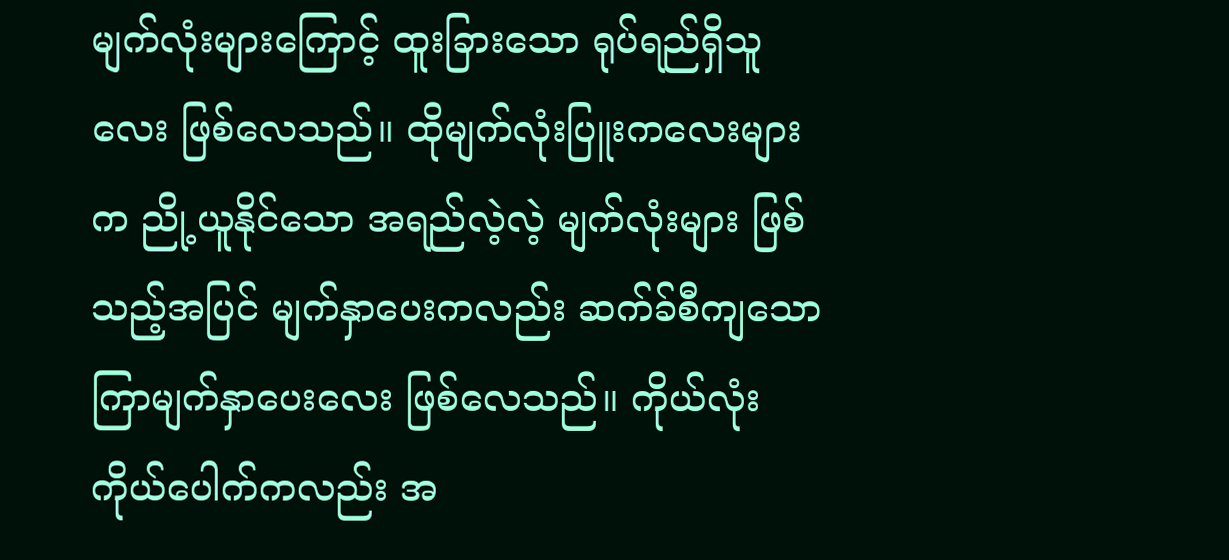မျက်လုံးများကြောင့် ထူးခြားသော ရုပ်ရည်ရှိသူလေး ဖြစ်လေသည်။ ထိုမျက်လုံးပြူးကလေးများက ညို့ယူနိုင်သော အရည်လဲ့လဲ့ မျက်လုံးများ ဖြစ်သည့်အပြင် မျက်နှာပေးကလည်း ဆက်ခ်စီကျသော ကြာမျက်နှာပေးလေး ဖြစ်လေသည်။ ကိုယ်လုံးကိုယ်ပေါက်ကလည်း အ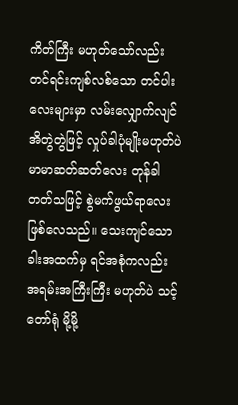ကိတ်ကြီး မဟုတ်သော်လည်း တင်ရင်းကျစ်လစ်သော တင်ပါးလေးများမှာ လမ်းလျှောက်လျင် အိတွဲတွဲဖြင့် လှုပ်ခါပုံမျိုးမဟုတ်ပဲ မာမာဆတ်ဆတ်လေး တုန်ခါတတ်သဖြင့် စွဲမက်ဖွယ်ရာလေး ဖြစ်လေသည်။ သေးကျင်သောခါးအထက်မှ ရင်အစုံကလည်း အရမ်းအကြီးကြီး မဟုတ်ပဲ သင့်တော်ရုံ မို့မို့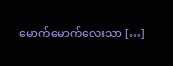မောက်မောက်လေးသာ […]